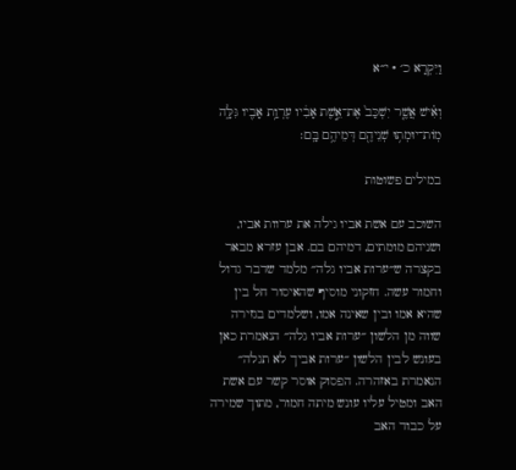וַיִּקְרָא כ׳ · י״א

וְאִ֗ישׁ אֲשֶׁ֤ר יִשְׁכַּב֙ אֶת־אֵ֣שֶׁת אָבִ֔יו עֶרְוַ֥ת אָבִ֖יו גִּלָּ֑ה מֽוֹת־יוּמְת֥וּ שְׁנֵיהֶ֖ם דְּמֵיהֶ֥ם בָּֽם׃

במילים פשוטות

השוכב עם אשת אביו גילה את ערוות אביו, ושניהם מומתים, דמיהם בם. אבן עזרא מבאר בקצרה ש״ערות אביו גלה״ מלמד שדבר גדול וחמור עשה. חזקוני מוסיף שהאיסור חל בין שהיא אמו ובין שאינה אמו, ושלמדים בגזירה שווה מן הלשון ״ערות אביו גלה״ הנאמרת כאן בעונש לבין הלשון ״ערות אביך לא תגלה״ הנאמרת באזהרה. הפסוק אוסר קשר עם אשת האב ומטיל עליו עונש מיתה חמור, מתוך שמירה על כבוד האב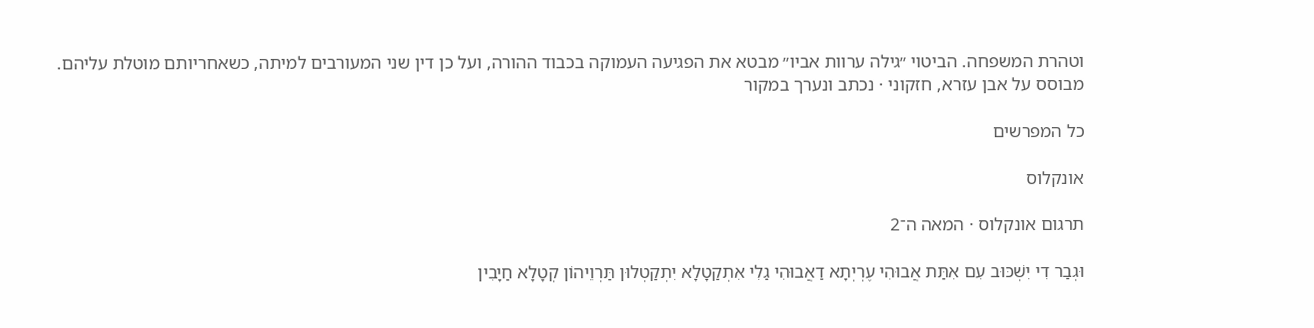וטהרת המשפחה. הביטוי ״גילה ערוות אביו״ מבטא את הפגיעה העמוקה בכבוד ההורה, ועל כן דין שני המעורבים למיתה, כשאחריותם מוטלת עליהם.
מבוסס על אבן עזרא, חזקוני · נכתב ונערך במקור

כל המפרשים

אונקלוס

תרגום אונקלוס · המאה ה־2

וּגְבַר דִי יִשְׁכּוּב עִם אִתַּת אֲבוּהִי עֶרְיְתָא דַאֲבוּהִי גַלִי אִתְקַטָלָא יִתְקַטְלוּן תַּרְוֵיהוֹן קְטָלָא חַיָבִין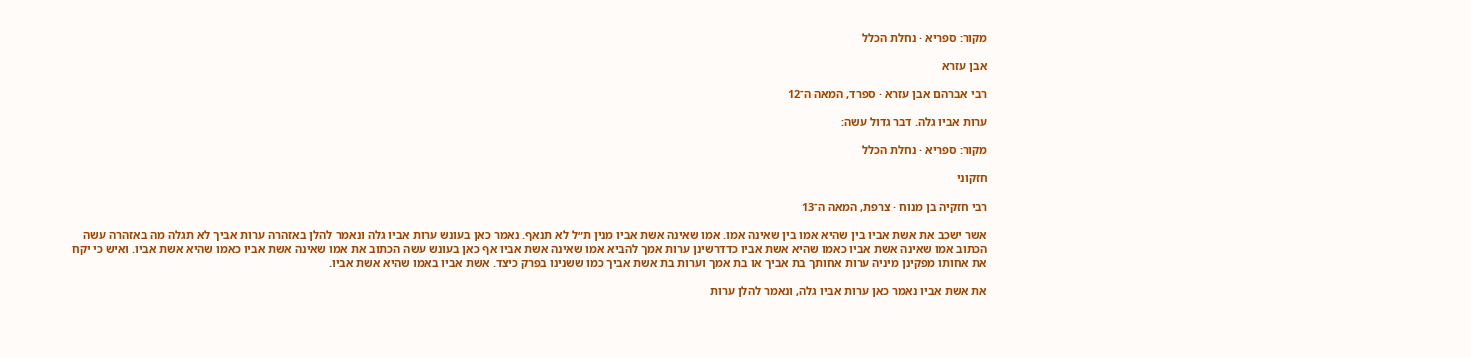מקור: ספריא · נחלת הכלל

אבן עזרא

רבי אברהם אבן עזרא · ספרד, המאה ה־12

ערות אביו גלה. דבר גדול עשה:

מקור: ספריא · נחלת הכלל

חזקוני

רבי חזקיה בן מנוח · צרפת, המאה ה־13

אשר ישכב את אשת אביו בין שהיא אמו בין שאינה אמו. אמו שאינה אשת אביו מנין ת״ל לא תנאף. נאמר כאן בעונש ערות אביו גלה ונאמר להלן באזהרה ערות אביך לא תגלה מה באזהרה עשה הכתוב אמו שאינה אשת אביו כאמו שהיא אשת אביו כדדרשינן ערות אמך להביא אמו שאינה אשת אביו אף כאן בעונש עשה הכתוב את אמו שאינה אשת אביו כאמו שהיא אשת אביו. ואיש כי יקח את אחותו מפקינן מיניה ערות אחותך בת אביך או בת אמך וערות בת אשת אביך כמו ששנינו בפרק כיצד. אשת אביו באמו שהיא אשת אביו.

את אשת אביו נאמר כאן ערות אביו גלה, ונאמר להלן ערות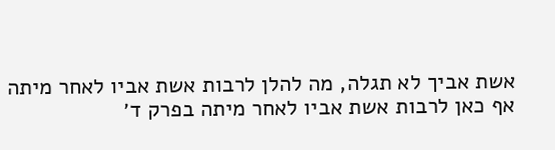אשת אביך לא תגלה, מה להלן לרבות אשת אביו לאחר מיתה אף כאן לרבות אשת אביו לאחר מיתה בפרק ד׳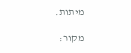מיתות.

מקור: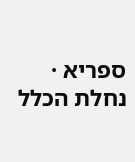ספריא · נחלת הכלל